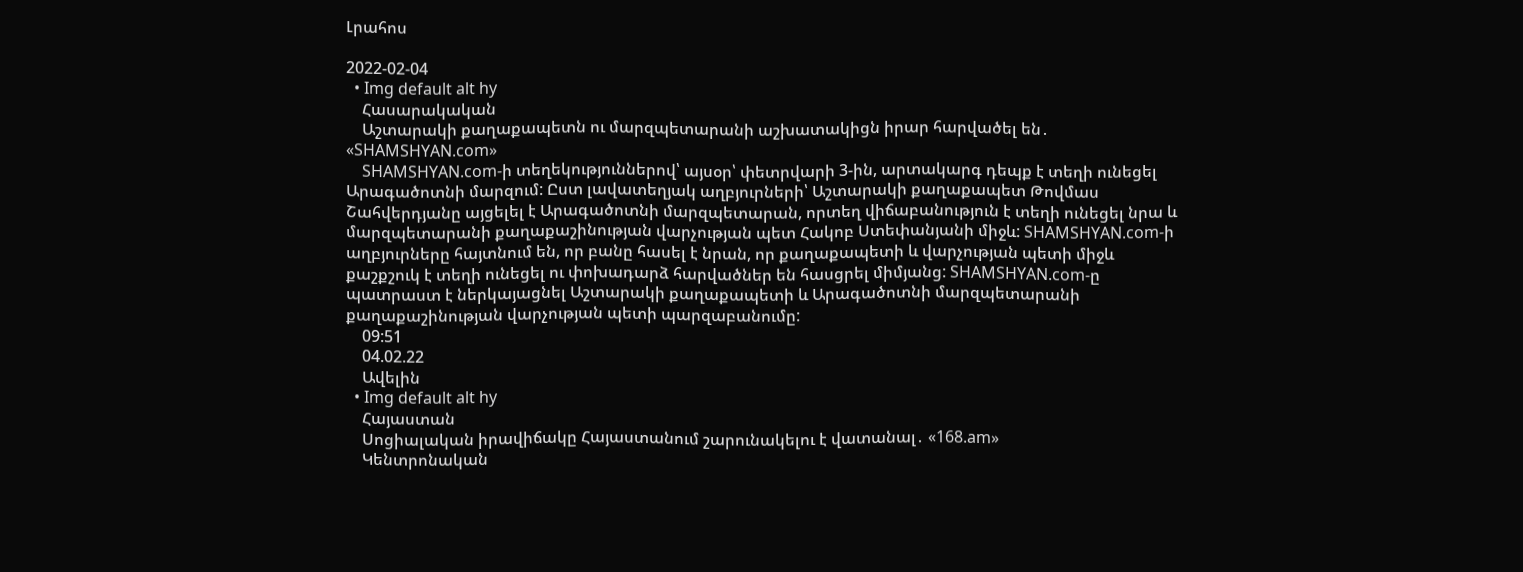Լրահոս

2022-02-04
  • Img default alt hy
    Հասարակական
    Աշտարակի քաղաքապետն ու մարզպետարանի աշխատակիցն իրար հարվածել են․ «SHAMSHYAN.com»
    SHAMSHYAN.com-ի տեղեկություններով՝ այսօր՝ փետրվարի 3-ին, արտակարգ դեպք է տեղի ունեցել Արագածոտնի մարզում: Ըստ լավատեղյակ աղբյուրների՝ Աշտարակի քաղաքապետ Թովմաս Շահվերդյանը այցելել է Արագածոտնի մարզպետարան, որտեղ վիճաբանություն է տեղի ունեցել նրա և մարզպետարանի քաղաքաշինության վարչության պետ Հակոբ Ստեփանյանի միջև: SHAMSHYAN.com-ի աղբյուրները հայտնում են, որ բանը հասել է նրան, որ քաղաքապետի և վարչության պետի միջև քաշքշուկ է տեղի ունեցել ու փոխադարձ հարվածներ են հասցրել միմյանց: SHAMSHYAN.com-ը պատրաստ է ներկայացնել Աշտարակի քաղաքապետի և Արագածոտնի մարզպետարանի քաղաքաշինության վարչության պետի պարզաբանումը:
    09:51
    04.02.22
    Ավելին
  • Img default alt hy
    Հայաստան
    Սոցիալական իրավիճակը Հայաստանում շարունակելու է վատանալ․ «168.am»
    Կենտրոնական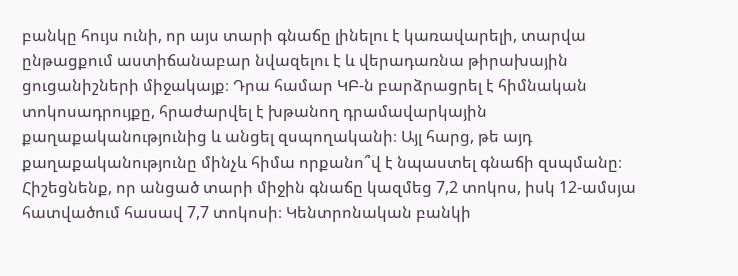բանկը հույս ունի, որ այս տարի գնաճը լինելու է կառավարելի, տարվա ընթացքում աստիճանաբար նվազելու է և վերադառնա թիրախային ցուցանիշների միջակայք։ Դրա համար ԿԲ-ն բարձրացրել է հիմնական տոկոսադրույքը, հրաժարվել է խթանող դրամավարկային քաղաքականությունից և անցել զսպողականի։ Այլ հարց, թե այդ քաղաքականությունը մինչև հիմա որքանո՞վ է նպաստել գնաճի զսպմանը։ Հիշեցնենք, որ անցած տարի միջին գնաճը կազմեց 7,2 տոկոս, իսկ 12-ամսյա հատվածում հասավ 7,7 տոկոսի։ Կենտրոնական բանկի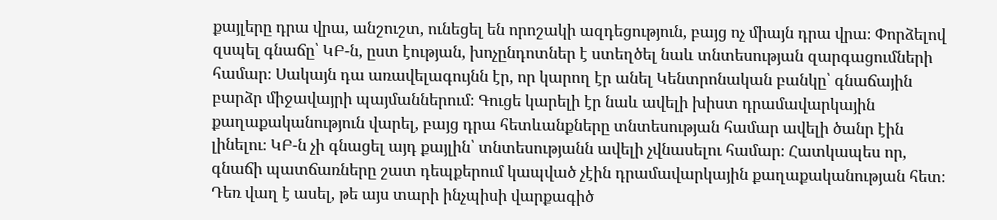քայլերը դրա վրա, անշուշտ, ունեցել են որոշակի ազդեցություն, բայց ոչ միայն դրա վրա։ Փորձելով զսպել գնաճը՝ ԿԲ-ն, ըստ էության, խոչընդոտներ է ստեղծել նաև տնտեսության զարգացումների համար։ Սակայն դա առավելագույնն էր, որ կարող էր անել Կենտրոնական բանկը՝ գնաճային բարձր միջավայրի պայմաններում։ Գուցե կարելի էր նաև ավելի խիստ դրամավարկային քաղաքականություն վարել, բայց դրա հետևանքները տնտեսության համար ավելի ծանր էին լինելու։ ԿԲ-ն չի գնացել այդ քայլին՝ տնտեսությանն ավելի չվնասելու համար։ Հատկապես որ, գնաճի պատճառները շատ դեպքերում կապված չէին դրամավարկային քաղաքականության հետ։ Դեռ վաղ է ասել, թե այս տարի ինչպիսի վարքագիծ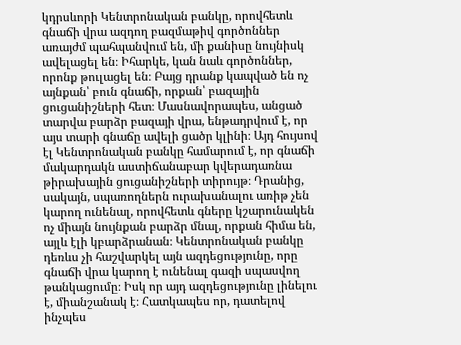կդրսևորի Կենտրոնական բանկը, որովհետև գնաճի վրա ազդող բազմաթիվ գործոններ առայժմ պահպանվում են, մի քանիսը նույնիսկ ավելացել են։ Իհարկե, կան նաև գործոններ, որոնք թուլացել են։ Բայց դրանք կապված են ոչ այնքան՝ բուն գնաճի, որքան՝ բազային ցուցանիշների հետ։ Մասնավորապես, անցած տարվա բարձր բազայի վրա, ենթադրվում է, որ այս տարի գնաճը ավելի ցածր կլինի։ Այդ հույսով էլ Կենտրոնական բանկը համարում է, որ գնաճի մակարդակն աստիճանաբար կվերադառնա թիրախային ցուցանիշների տիրույթ։ Դրանից, սակայն, սպառողներն ուրախանալու առիթ չեն կարող ունենալ, որովհետև գները կշարունակեն ոչ միայն նույնքան բարձր մնալ, որքան հիմա են, այլև էլի կբարձրանան։ Կենտրոնական բանկը դեռևս չի հաշվարկել այն ազդեցությունը, որը գնաճի վրա կարող է ունենալ գազի սպասվող թանկացումը։ Իսկ որ այդ ազդեցությունը լինելու է, միանշանակ է։ Հատկապես որ, դատելով ինչպես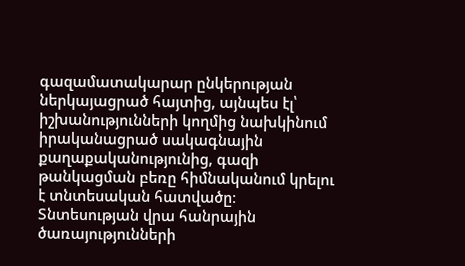գազամատակարար ընկերության ներկայացրած հայտից, այնպես էլ՝ իշխանությունների կողմից նախկինում իրականացրած սակագնային քաղաքականությունից, գազի թանկացման բեռը հիմնականում կրելու է տնտեսական հատվածը։ Տնտեսության վրա հանրային ծառայությունների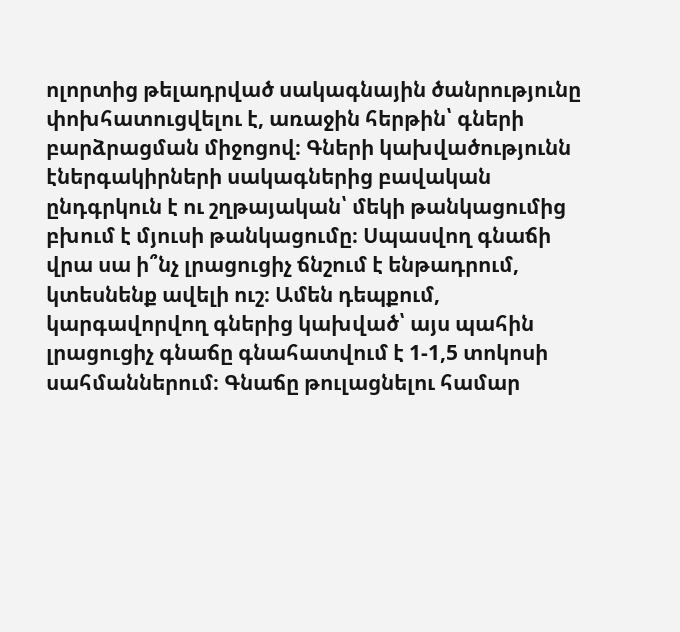ոլորտից թելադրված սակագնային ծանրությունը փոխհատուցվելու է, առաջին հերթին՝ գների բարձրացման միջոցով։ Գների կախվածությունն էներգակիրների սակագներից բավական ընդգրկուն է ու շղթայական՝ մեկի թանկացումից բխում է մյուսի թանկացումը։ Սպասվող գնաճի վրա սա ի՞նչ լրացուցիչ ճնշում է ենթադրում, կտեսնենք ավելի ուշ։ Ամեն դեպքում, կարգավորվող գներից կախված՝ այս պահին լրացուցիչ գնաճը գնահատվում է 1-1,5 տոկոսի սահմաններում։ Գնաճը թուլացնելու համար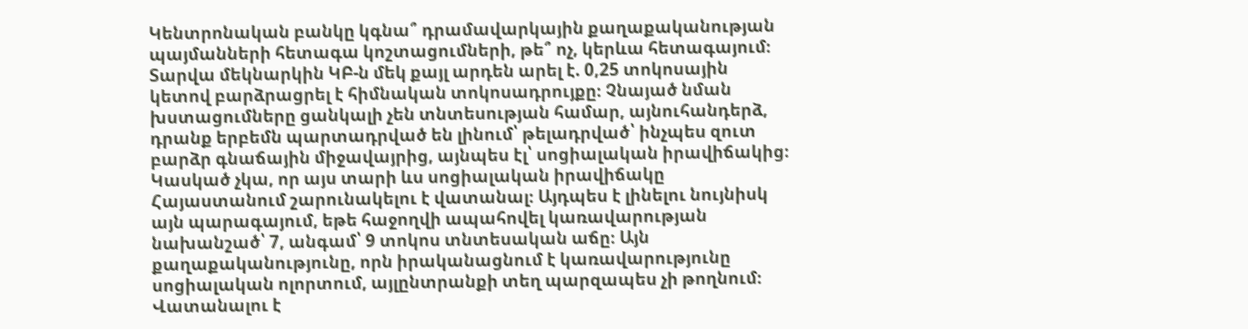Կենտրոնական բանկը կգնա՞ դրամավարկային քաղաքականության պայմանների հետագա կոշտացումների, թե՞ ոչ, կերևա հետագայում։ Տարվա մեկնարկին ԿԲ-ն մեկ քայլ արդեն արել է. 0,25 տոկոսային կետով բարձրացրել է հիմնական տոկոսադրույքը։ Չնայած նման խստացումները ցանկալի չեն տնտեսության համար, այնուհանդերձ, դրանք երբեմն պարտադրված են լինում՝ թելադրված՝ ինչպես զուտ բարձր գնաճային միջավայրից, այնպես էլ՝ սոցիալական իրավիճակից։ Կասկած չկա, որ այս տարի ևս սոցիալական իրավիճակը Հայաստանում շարունակելու է վատանալ։ Այդպես է լինելու նույնիսկ այն պարագայում, եթե հաջողվի ապահովել կառավարության նախանշած՝ 7, անգամ՝ 9 տոկոս տնտեսական աճը։ Այն քաղաքականությունը, որն իրականացնում է կառավարությունը սոցիալական ոլորտում, այլընտրանքի տեղ պարզապես չի թողնում։ Վատանալու է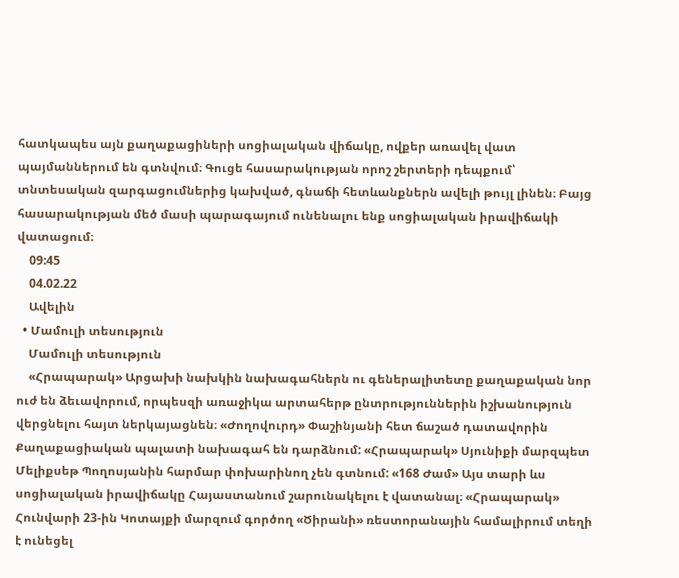հատկապես այն քաղաքացիների սոցիալական վիճակը, ովքեր առավել վատ պայմաններում են գտնվում։ Գուցե հասարակության որոշ շերտերի դեպքում՝ տնտեսական զարգացումներից կախված, գնաճի հետևանքներն ավելի թույլ լինեն։ Բայց հասարակության մեծ մասի պարագայում ունենալու ենք սոցիալական իրավիճակի վատացում։
    09:45
    04.02.22
    Ավելին
  • Մամուլի տեսություն
    Մամուլի տեսություն
    «Հրապարակ» Արցախի նախկին նախագահներն ու գեներալիտետը քաղաքական նոր ուժ են ձեւավորում, որպեսզի առաջիկա արտահերթ ընտրություններին իշխանություն վերցնելու հայտ ներկայացնեն։ «Ժողովուրդ» Փաշինյանի հետ ճաշած դատավորին Քաղաքացիական պալատի նախագահ են դարձնում: «Հրապարակ» Սյունիքի մարզպետ Մելիքսեթ Պողոսյանին հարմար փոխարինող չեն գտնում: «168 Ժամ» Այս տարի ևս սոցիալական իրավիճակը Հայաստանում շարունակելու է վատանալ։ «Հրապարակ» Հունվարի 23-ին Կոտայքի մարզում գործող «Ծիրանի» ռեստորանային համալիրում տեղի է ունեցել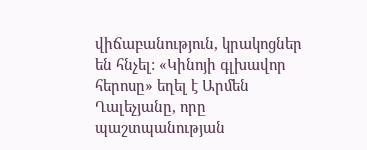վիճաբանություն, կրակոցներ են հնչել: «Կինոյի գլխավոր հերոսը» եղել է Արմեն Ղալեչյանը, որը պաշտպանության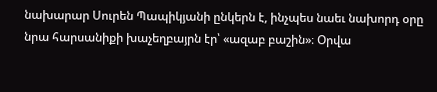նախարար Սուրեն Պապիկյանի ընկերն է, ինչպես նաեւ նախորդ օրը նրա հարսանիքի խաչեղբայրն էր՝ «ազաբ բաշին»։ Օրվա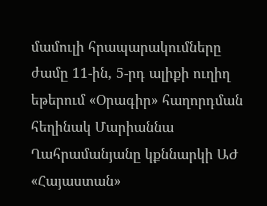մամուլի հրապարակումները ժամը 11-ին, 5-րդ ալիքի ուղիղ եթերում «Օրագիր» հաղորդման հեղինակ Մարիաննա Ղահրամանյանը կքննարկի ԱԺ «Հայաստան»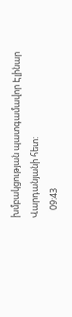խմբակցության պատգամավոր Էլինար Վարդանյանի հետ:
    09:43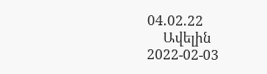04.02.22
    Ավելին
2022-02-03